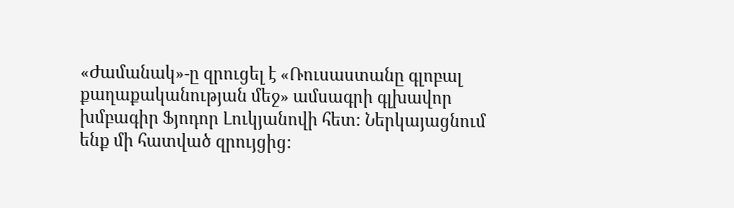«Ժամանակ»-ը զրուցել է «Ռուսաստանը գլոբալ քաղաքականության մեջ» ամսագրի գլխավոր խմբագիր Ֆյոդոր Լուկյանովի հետ: Ներկայացնում ենք մի հատված զրույցից: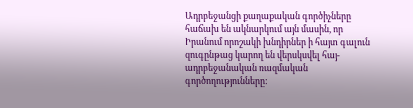Ադրբեջանցի քաղաքական գործիչները հաճախ են ակնարկում այն մասին, որ Իրանում որոշակի խնդիրներ ի հայտ գալուն զուգընթաց կարող են վերսկսվել հայ-ադրբեջանական ռազմական գործողությունները: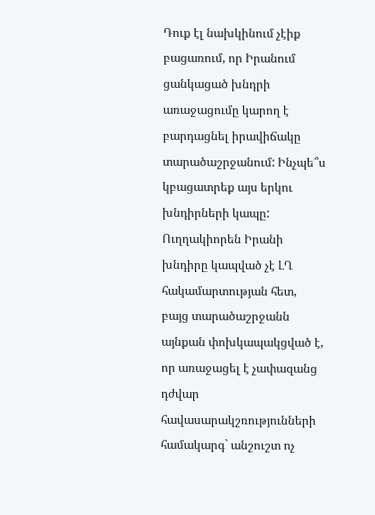Դուք էլ նախկինում չէիք բացառում, որ Իրանում ցանկացած խնդրի առաջացումը կարող է բարդացնել իրավիճակը տարածաշրջանում: Ինչպե՞ս կբացատրեք այս երկու խնդիրների կապը:
Ուղղակիորեն Իրանի խնդիրը կապված չէ ԼՂ հակամարտության հետ, բայց տարածաշրջանն այնքան փոխկապակցված է, որ առաջացել է չափազանց դժվար հավասարակշռությունների համակարգ` անշուշտ ոչ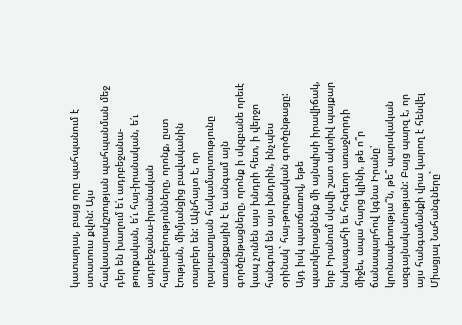կատարյալ, բայց որը պահպանում է ստատուս քվոն: Այս հավասարակշռության պահպանման մեջ դեր են խաղում ե՛ւ ադրբեջանա-թուրքական, ե՛ւ հայ-իրանական, ե՛ւ ադրբեջանա-իրանական հարաբերությունները, որոնք, ըստ էության, միմյանցից բավականին տարբեր են: Ակնհայտ է, որ ղարաբաղյան հակամարտությունը առանցքային է եւ անգամ այն գործընթացները, որոնք ի սկզբանե որեւէ կապ չունեն այս խնդրի հետ, ի վերջո հանգում են այս խնդրին, ինչպես օրինակ` հայ-թուրքական գործընթացը: Այդ իսկ պատճառով, եթե պատկերացնենք մի այնպիսի իրավիճակ, երբ Իրանում սկսվի շատ ակտիվ պայքար նախագահի եւ հոգեւոր առաջնորդի միջեւ, ապա հարց կլինի, թե ո՞ր ճանապարհով կգնա Իրանը՝ կրոնապետությա՞ն, թե՞ պարսկական ազգայնականության: Բայց պարզ է, որ այս հանգամանքի վրա կարող է հենվել Միացյալ Նահանգները`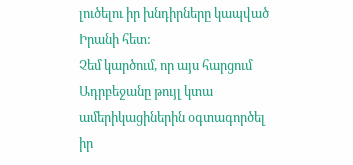լուծելու իր խնդիրները կապված Իրանի հետ:
Չեմ կարծում, որ այս հարցում Ադրբեջանը թույլ կտա ամերիկացիներին օգտագործել իր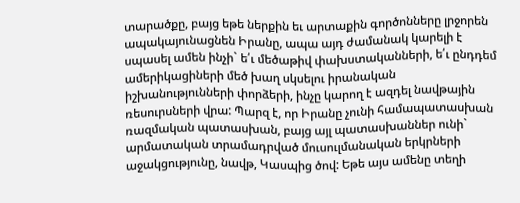տարածքը, բայց եթե ներքին եւ արտաքին գործոնները լրջորեն ապակայունացնեն Իրանը, ապա այդ ժամանակ կարելի է սպասել ամեն ինչի` ե՛ւ մեծաթիվ փախստականների, ե՛ւ ընդդեմ ամերիկացիների մեծ խաղ սկսելու իրանական իշխանությունների փորձերի, ինչը կարող է ազդել նավթային ռեսուրսների վրա: Պարզ է, որ Իրանը չունի համապատասխան ռազմական պատասխան, բայց այլ պատասխաններ ունի` արմատական տրամադրված մուսուլմանական երկրների աջակցությունը, նավթ, Կասպից ծով: Եթե այս ամենը տեղի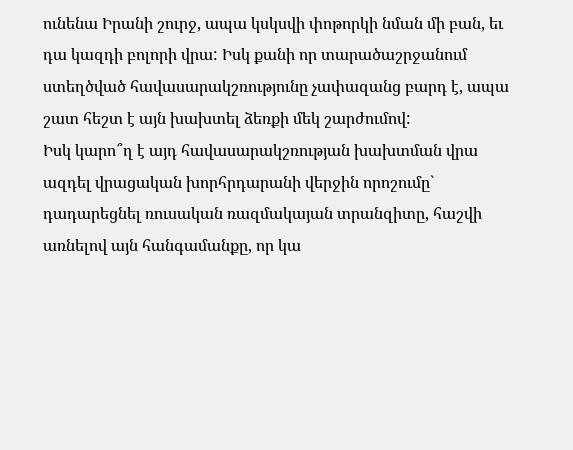ունենա Իրանի շուրջ, ապա կսկսվի փոթորկի նման մի բան, եւ դա կազդի բոլորի վրա: Իսկ քանի որ տարածաշրջանում ստեղծված հավասարակշռությունը չափազանց բարդ է, ապա շատ հեշտ է այն խախտել ձեռքի մեկ շարժումով:
Իսկ կարո՞ղ է այդ հավասարակշռության խախտման վրա ազդել վրացական խորհրդարանի վերջին որոշումը` դադարեցնել ռուսական ռազմակայան տրանզիտը, հաշվի առնելով այն հանգամանքը, որ կա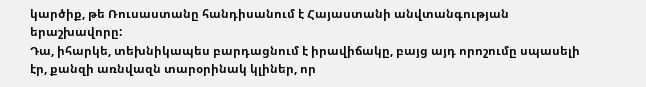կարծիք, թե Ռուսաստանը հանդիսանում է Հայաստանի անվտանգության երաշխավորը:
Դա, իհարկե, տեխնիկապես բարդացնում է իրավիճակը, բայց այդ որոշումը սպասելի էր, քանզի առնվազն տարօրինակ կլիներ, որ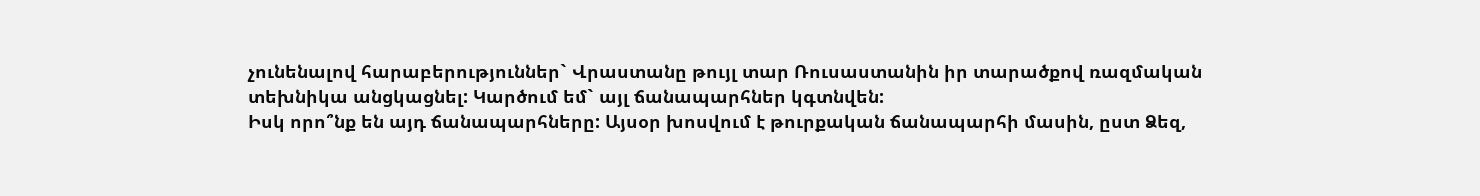չունենալով հարաբերություններ` Վրաստանը թույլ տար Ռուսաստանին իր տարածքով ռազմական տեխնիկա անցկացնել: Կարծում եմ` այլ ճանապարհներ կգտնվեն:
Իսկ որո՞նք են այդ ճանապարհները: Այսօր խոսվում է թուրքական ճանապարհի մասին, ըստ Ձեզ,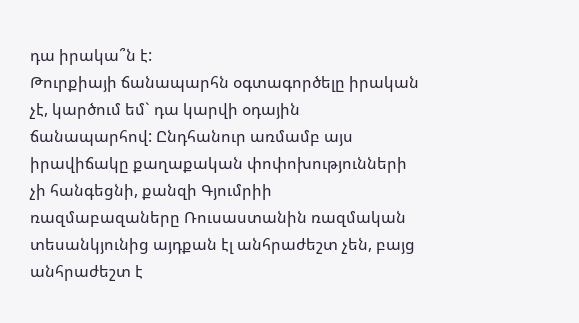դա իրակա՞ն է:
Թուրքիայի ճանապարհն օգտագործելը իրական չէ, կարծում եմ` դա կարվի օդային ճանապարհով: Ընդհանուր առմամբ այս իրավիճակը քաղաքական փոփոխությունների չի հանգեցնի, քանզի Գյումրիի ռազմաբազաները Ռուսաստանին ռազմական տեսանկյունից այդքան էլ անհրաժեշտ չեն, բայց անհրաժեշտ է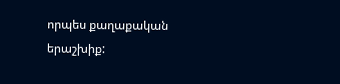որպես քաղաքական երաշխիք: